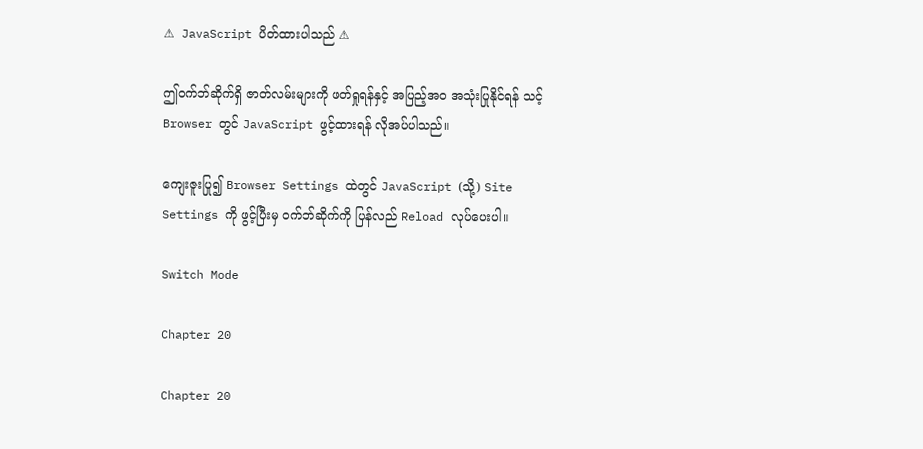⚠ JavaScript ပိတ်ထားပါသည် ⚠

ဤဝက်ဘ်ဆိုက်ရှိ ဇာတ်လမ်းများကို ဖတ်ရှုရန်နှင့် အပြည့်အဝ အသုံးပြုနိုင်ရန် သင့် Browser တွင် JavaScript ဖွင့်ထားရန် လိုအပ်ပါသည်။

ကျေးဇူးပြု၍ Browser Settings ထဲတွင် JavaScript (သို့) Site Settings ကို ဖွင့်ပြီးမှ ဝက်ဘ်ဆိုက်ကို ပြန်လည် Reload လုပ်ပေးပါ။

Switch Mode

Chapter 20

Chapter 20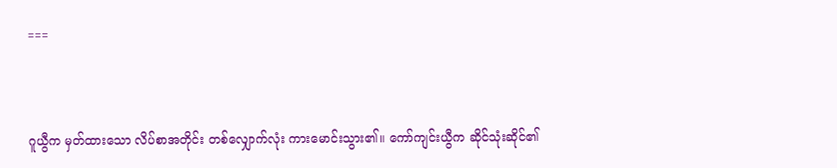===



ဂူယွီက မှတ်ထားသော လိပ်စာအတိုင်း တစ်လျှောက်လုံး ကားမောင်းသွား၏။ ကော်ကျင်းယွီက ဆိုင်သုံးဆိုင်၏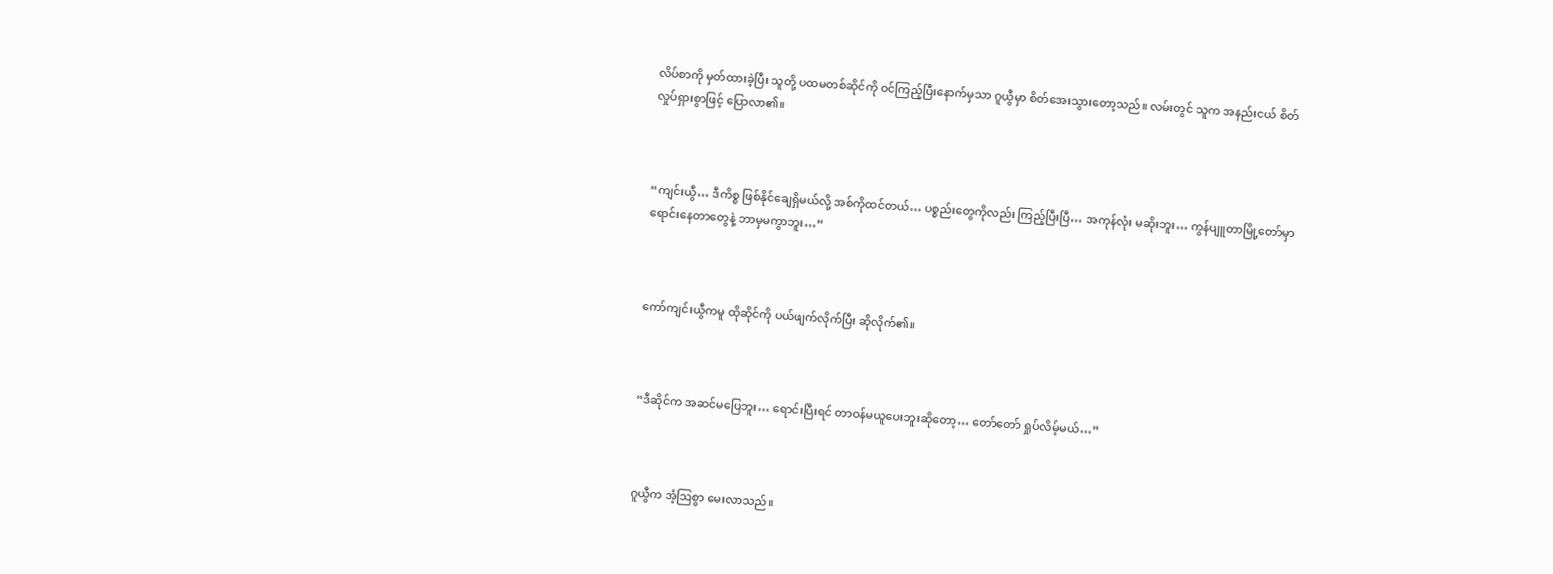လိပ်စာကို မှတ်ထားခဲ့ပြီး သူတို့ ပထမတစ်ဆိုင်ကို ဝင်ကြည့်ပြီးနောက်မှသာ ဂူယွီမှာ စိတ်အေးသွားတော့သည်။ လမ်းတွင် သူက အနည်းငယ် စိတ်လှုပ်ရှားစွာဖြင့် ပြောလာ၏။



“ကျင်းယွီ… ဒီကိစ္စ ဖြစ်နိုင်ချေရှိမယ်လို့ အစ်ကိုထင်တယ်… ပစ္စည်းတွေကိုလည်း ကြည့်ပြီးပြီ… အကုန်လုံး မဆိုးဘူး… ကွန်ပျူတာမြို့တော်မှာ ရောင်းနေတာတွေနဲ့ ဘာမှမကွာဘူး…”



ကော်ကျင်းယွီကမူ ထိုဆိုင်ကို ပယ်ဖျက်လိုက်ပြီး ဆိုလိုက်၏။



“ဒီဆိုင်က အဆင်မပြေဘူး… ရောင်းပြီးရင် တာဝန်မယူပေးဘူးဆိုတော့… တော်တော် ရှုပ်လိမ့်မယ်…”



ဂူယွီက အံ့ဩစွာ မေးလာသည်။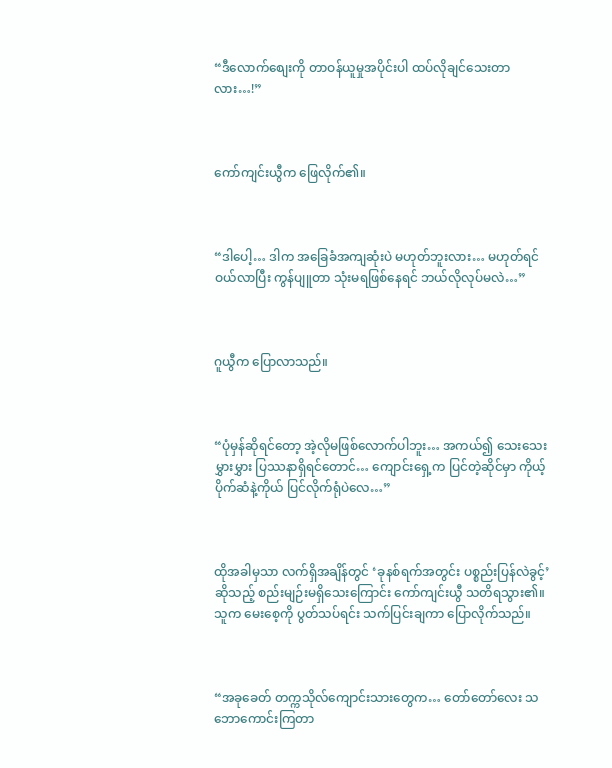“ဒီလောက်စျေးကို တာဝန်ယူမှုအပိုင်းပါ ထပ်လိုချင်သေးတာလား…!”



ကော်ကျင်းယွီက ဖြေလိုက်၏။



“ဒါပေါ့… ဒါက အခြေခံအကျဆုံးပဲ မဟုတ်ဘူးလား… မဟုတ်ရင် ဝယ်လာပြီး ကွန်ပျူတာ သုံးမရဖြစ်နေရင် ဘယ်လိုလုပ်မလဲ…”



ဂူယွီက ပြောလာသည်။



“ပုံမှန်ဆိုရင်တော့ အဲ့လိုမဖြစ်လောက်ပါဘူး… အကယ်၍ သေးသေးမွှားမွှား ပြဿနာရှိရင်တောင်… ကျောင်းရှေ့က ပြင်တဲ့ဆိုင်မှာ ကိုယ့်ပိုက်ဆံနဲ့ကိုယ် ပြင်လိုက်ရုံပဲလေ…”



ထိုအခါမှသာ လက်ရှိအချိန်တွင် ‘ခုနစ်ရက်အတွင်း ပစ္စည်းပြန်လဲခွင့်’ ဆိုသည့် စည်းမျဉ်းမရှိသေးကြောင်း ကော်ကျင်းယွီ သတိရသွား၏။ သူက မေးစေ့ကို ပွတ်သပ်ရင်း သက်ပြင်းချကာ ပြောလိုက်သည်။



“အခုခေတ် တက္ကသိုလ်ကျောင်းသားတွေက… တော်တော်လေး သဘောကောင်းကြတာ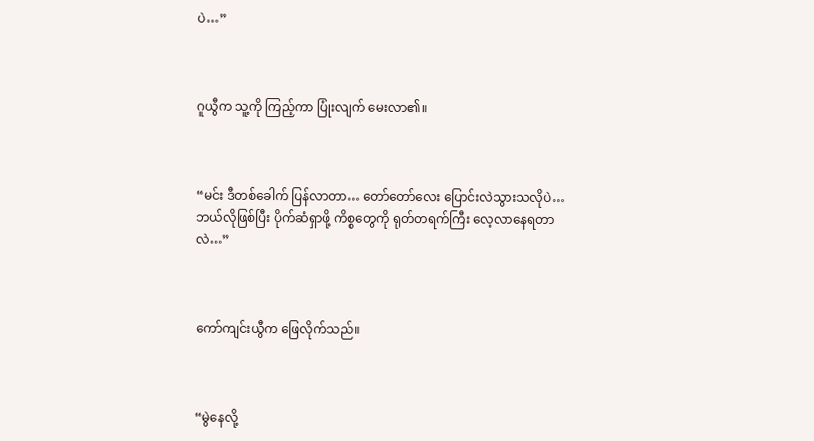ပဲ…”



ဂူယွီက သူ့ကို ကြည့်ကာ ပြုံးလျက် မေးလာ၏။



“မင်း ဒီတစ်ခေါက် ပြန်လာတာ… တော်တော်လေး ပြောင်းလဲသွားသလိုပဲ… ဘယ်လိုဖြစ်ပြီး ပိုက်ဆံရှာဖို့ ကိစ္စတွေကို ရုတ်တရက်ကြီး လေ့လာနေရတာလဲ…”



ကော်ကျင်းယွီက ဖြေလိုက်သည်။



“မွဲနေလို့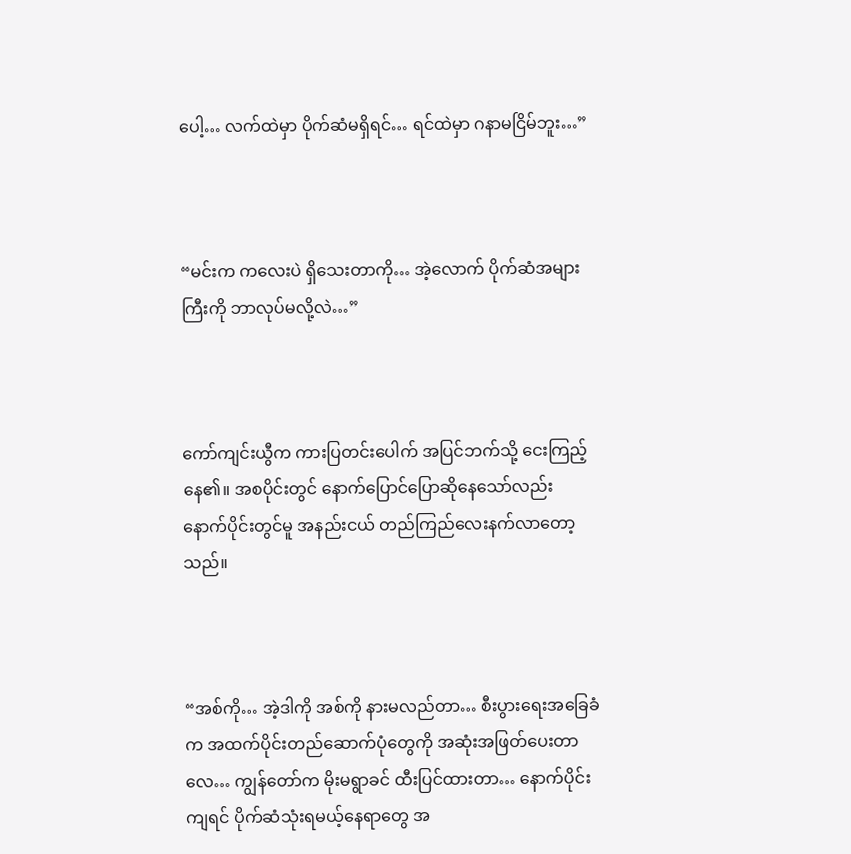ပေါ့… လက်ထဲမှာ ပိုက်ဆံမရှိရင်… ရင်ထဲမှာ ဂနာမငြိမ်ဘူး…”



“မင်းက ကလေးပဲ ရှိသေးတာကို… အဲ့လောက် ပိုက်ဆံအများကြီးကို ဘာလုပ်မလို့လဲ…”



ကော်ကျင်းယွီက ကားပြတင်းပေါက် အပြင်ဘက်သို့ ငေးကြည့်နေ၏။ အစပိုင်းတွင် နောက်ပြောင်ပြောဆိုနေသော်လည်း နောက်ပိုင်းတွင်မူ အနည်းငယ် တည်ကြည်လေးနက်လာတော့သည်။



“အစ်ကို… အဲ့ဒါကို အစ်ကို နားမလည်တာ… စီးပွားရေးအခြေခံက အထက်ပိုင်းတည်ဆောက်ပုံတွေကို အဆုံးအဖြတ်ပေးတာလေ… ကျွန်တော်က မိုးမရွာခင် ထီးပြင်ထားတာ… နောက်ပိုင်းကျရင် ပိုက်ဆံသုံးရမယ့်နေရာတွေ အ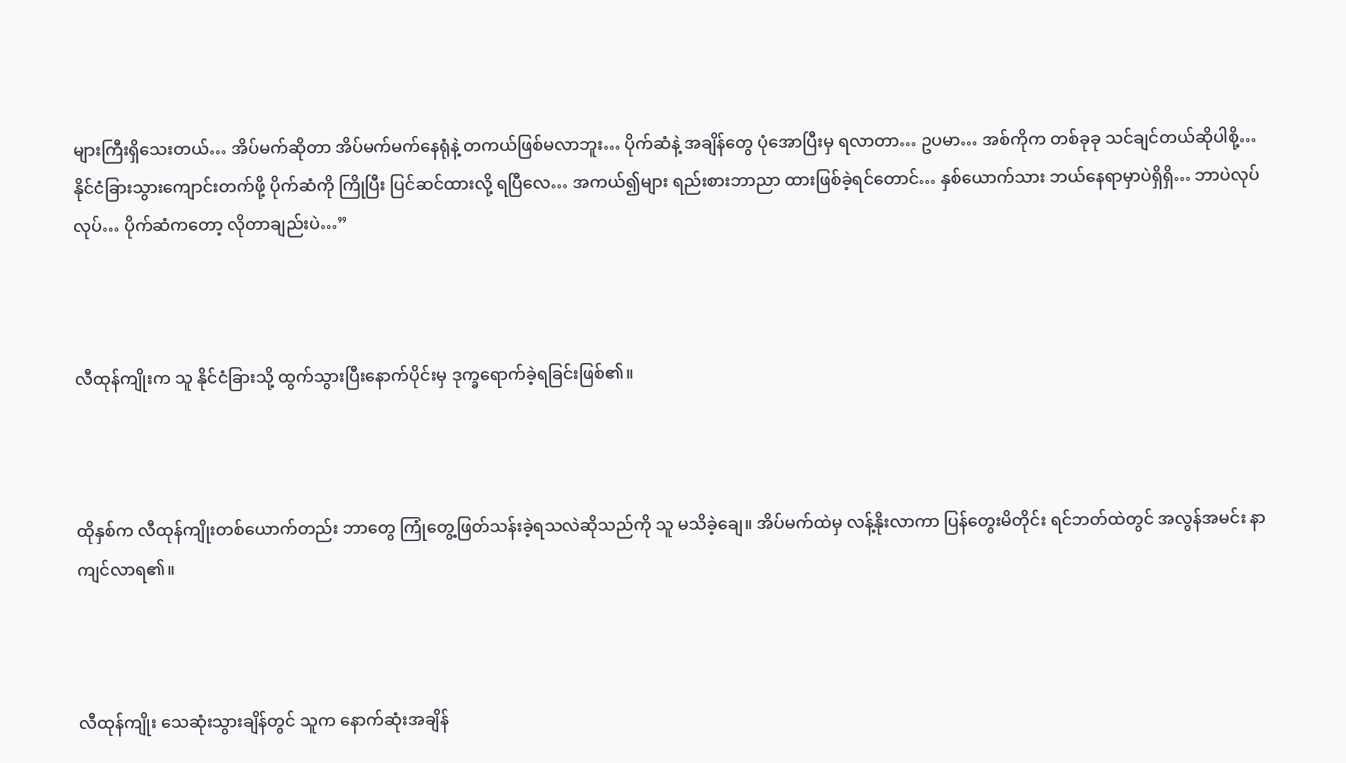များကြီးရှိသေးတယ်… အိပ်မက်ဆိုတာ အိပ်မက်မက်နေရုံနဲ့ တကယ်ဖြစ်မလာဘူး… ပိုက်ဆံနဲ့ အချိန်တွေ ပုံအောပြီးမှ ရလာတာ… ဥပမာ… အစ်ကိုက တစ်ခုခု သင်ချင်တယ်ဆိုပါစို့… နိုင်ငံခြားသွားကျောင်းတက်ဖို့ ပိုက်ဆံကို ကြိုပြီး ပြင်ဆင်ထားလို့ ရပြီလေ… အကယ်၍များ ရည်းစားဘာညာ ထားဖြစ်ခဲ့ရင်တောင်… နှစ်ယောက်သား ဘယ်နေရာမှာပဲရှိရှိ… ဘာပဲလုပ်လုပ်… ပိုက်ဆံကတော့ လိုတာချည်းပဲ…”



လီထုန်ကျိုးက သူ နိုင်ငံခြားသို့ ထွက်သွားပြီးနောက်ပိုင်းမှ ဒုက္ခရောက်ခဲ့ရခြင်းဖြစ်၏။



ထိုနှစ်က လီထုန်ကျိုးတစ်ယောက်တည်း ဘာတွေ ကြုံတွေ့ဖြတ်သန်းခဲ့ရသလဲဆိုသည်ကို သူ မသိခဲ့ချေ။ အိပ်မက်ထဲမှ လန့်နိုးလာကာ ပြန်တွေးမိတိုင်း ရင်ဘတ်ထဲတွင် အလွန်အမင်း နာကျင်လာရ၏။



လီထုန်ကျိုး သေဆုံးသွားချိန်တွင် သူက နောက်ဆုံးအချိန်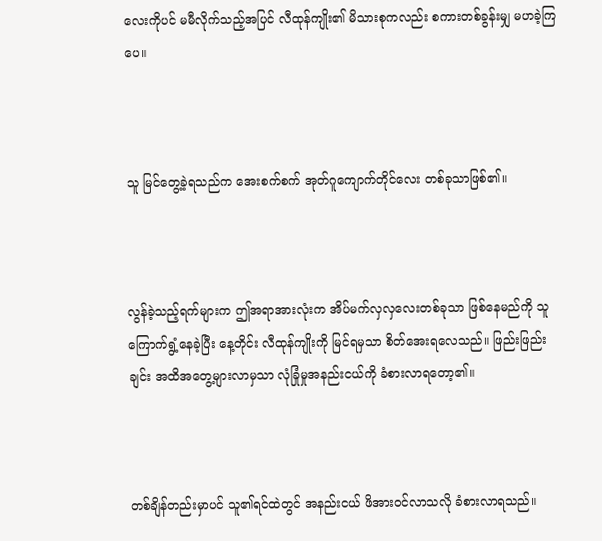လေးကိုပင် မမီလိုက်သည့်အပြင် လီထုန်ကျိုး၏ မိသားစုကလည်း စကားတစ်ခွန်းမျှ မဟခဲ့ကြပေ။



သူ မြင်တွေ့ခဲ့ရသည်က အေးစက်စက် အုတ်ဂူကျောက်တိုင်လေး တစ်ခုသာဖြစ်၏။



လွန်ခဲ့သည့်ရက်များက ဤအရာအားလုံးက အိပ်မက်လှလှလေးတစ်ခုသာ ဖြစ်နေမည်ကို သူ ကြောက်ရွံ့နေခဲ့ပြီး နေ့တိုင်း လီထုန်ကျိုးကို မြင်ရမှသာ စိတ်အေးရလေသည်။ ဖြည်းဖြည်းချင်း အထိအတွေ့များလာမှသာ လုံခြုံမှုအနည်းငယ်ကို ခံစားလာရတော့၏။



တစ်ချိန်တည်းမှာပင် သူ၏ရင်ထဲတွင် အနည်းငယ် ဖိအားဝင်လာသလို ခံစားလာရသည်။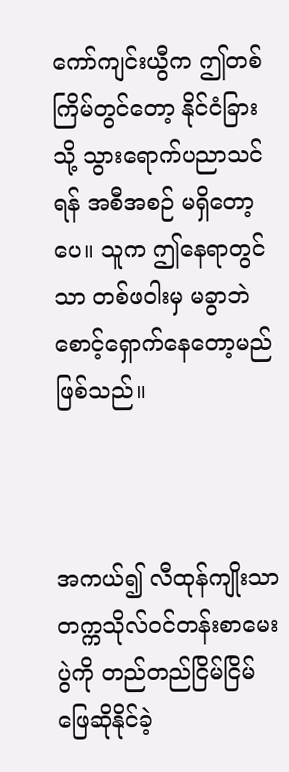ကော်ကျင်းယွီက ဤတစ်ကြိမ်တွင်တော့ နိုင်ငံခြားသို့ သွားရောက်ပညာသင်ရန် အစီအစဉ် မရှိတော့ပေ။ သူက ဤနေရာတွင်သာ တစ်ဖဝါးမှ မခွာဘဲ စောင့်ရှောက်နေတော့မည်ဖြစ်သည်။



အကယ်၍ လီထုန်ကျိုးသာ တက္ကသိုလ်ဝင်တန်းစာမေးပွဲကို တည်တည်ငြိမ်ငြိမ် ဖြေဆိုနိုင်ခဲ့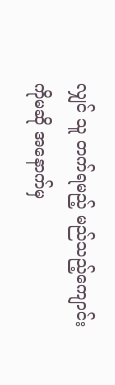လျှင် သူ တက်ရမည့် မည်သည့်ကျောင်းကိုမဆို အနောက်မှ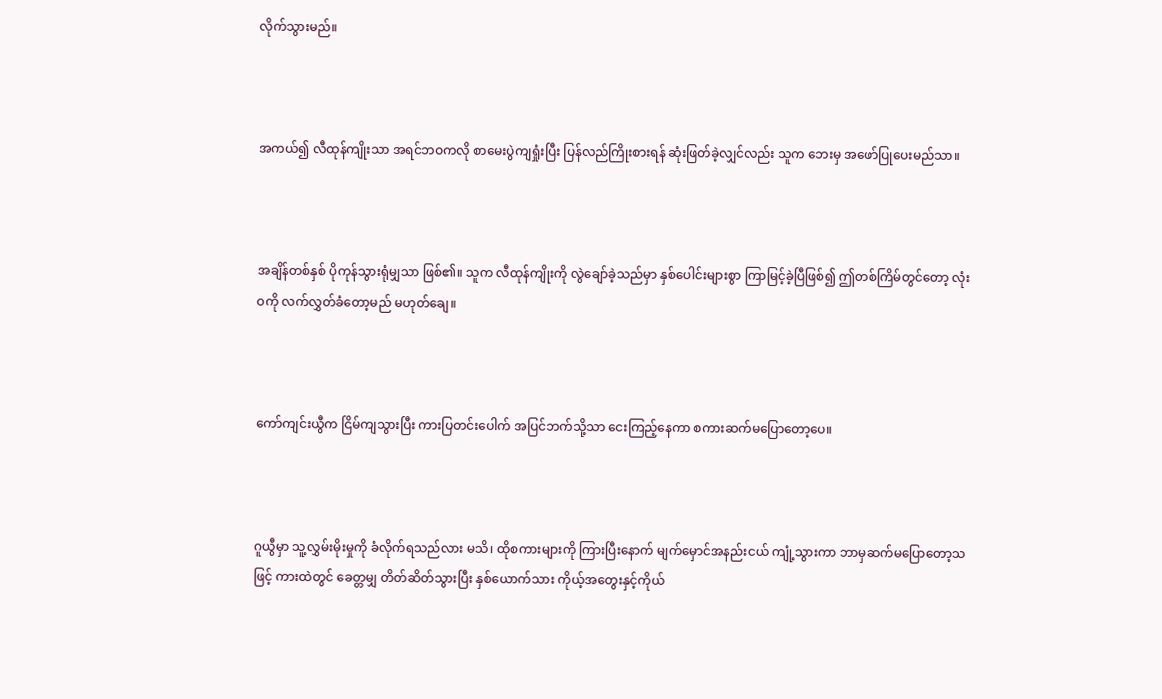လိုက်သွားမည်။



အကယ်၍ လီထုန်ကျိုးသာ အရင်ဘဝကလို စာမေးပွဲကျရှုံးပြီး ပြန်လည်ကြိုးစားရန် ဆုံးဖြတ်ခဲ့လျှင်လည်း သူက ဘေးမှ အဖော်ပြုပေးမည်သာ။



အချိန်တစ်နှစ် ပိုကုန်သွားရုံမျှသာ ဖြစ်၏။ သူက လီထုန်ကျိုးကို လွဲချော်ခဲ့သည်မှာ နှစ်ပေါင်းများစွာ ကြာမြင့်ခဲ့ပြီဖြစ်၍ ဤတစ်ကြိမ်တွင်တော့ လုံးဝကို လက်လွှတ်ခံတော့မည် မဟုတ်ချေ။



ကော်ကျင်းယွီက ငြိမ်ကျသွားပြီး ကားပြတင်းပေါက် အပြင်ဘက်သို့သာ ငေးကြည့်နေကာ စကားဆက်မပြောတော့ပေ။



ဂူယွီမှာ သူ့လွှမ်းမိုးမှုကို ခံလိုက်ရသည်လား မသိ၊ ထိုစကားများကို ကြားပြီးနောက် မျက်မှောင်အနည်းငယ် ကျုံ့သွားကာ ဘာမှဆက်မပြောတော့သဖြင့် ကားထဲတွင် ခေတ္တမျှ တိတ်ဆိတ်သွားပြီး နှစ်ယောက်သား ကိုယ့်အတွေးနှင့်ကိုယ်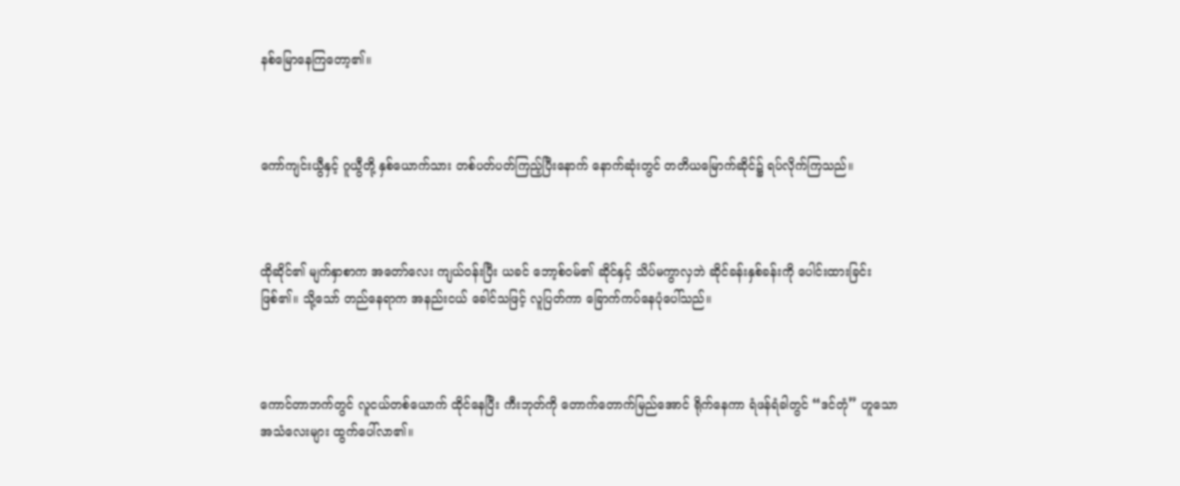နစ်မြောနေကြတော့၏။



ကော်ကျင်းယွီနှင့် ဂူယွီတို့ နှစ်ယောက်သား တစ်ပတ်ပတ်ကြည့်ပြီးနောက် နောက်ဆုံးတွင် တတိယမြောက်ဆိုင်၌ ရပ်လိုက်ကြသည်။



ထိုဆိုင်၏ မျက်နှာစာက အတော်လေး ကျယ်ဝန်းပြီး ယခင် ဘော့စ်ဝမ်၏ ဆိုင်နှင့် သိပ်မကွာလှဘဲ ဆိုင်ခန်းနှစ်ခန်းကို ပေါင်းထားခြင်းဖြစ်၏။ သို့သော် တည်နေရာက အနည်းငယ် ခေါင်သဖြင့် လူပြတ်ကာ ခြောက်ကပ်နေပုံပေါ်သည်။



ကောင်တာဘက်တွင် လူငယ်တစ်ယောက် ထိုင်နေပြီး ကီးဘုတ်ကို တောက်တောက်မြည်အောင် ရိုက်နေကာ ရံဖန်ရံခါတွင် “ဒင်တုံ” ဟူသော အသံလေးများ ထွက်ပေါ်လာ၏။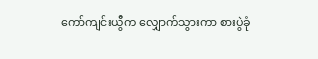ကော်ကျင်းယွီက လျှောက်သွားကာ စားပွဲခုံ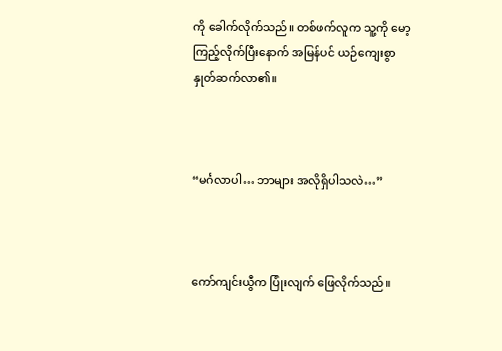ကို ခေါက်လိုက်သည်။ တစ်ဖက်လူက သူ့ကို မော့ကြည့်လိုက်ပြီးနောက် အမြန်ပင် ယဉ်ကျေးစွာ နှုတ်ဆက်လာ၏။



“မင်္ဂလာပါ… ဘာများ အလိုရှိပါသလဲ…”



ကော်ကျင်းယွီက ပြုံးလျက် ဖြေလိုက်သည်။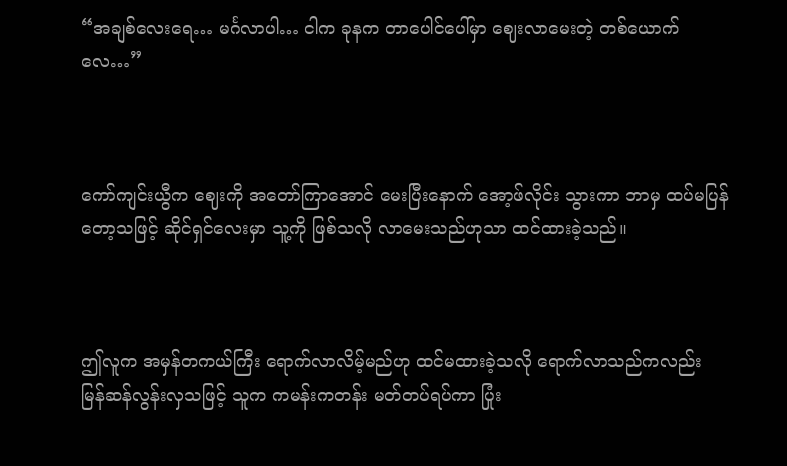“အချစ်လေးရေ… မင်္ဂလာပါ… ငါက ခုနက တာပေါင်ပေါ်မှာ ဈေးလာမေးတဲ့ တစ်ယောက်လေ…”



ကော်ကျင်းယွီက ဈေးကို အတော်ကြာအောင် မေးပြီးနောက် အော့ဖ်လိုင်း သွားကာ ဘာမှ ထပ်မပြန်တော့သဖြင့် ဆိုင်ရှင်လေးမှာ သူ့ကို ဖြစ်သလို လာမေးသည်ဟုသာ ထင်ထားခဲ့သည်။



ဤလူက အမှန်တကယ်ကြီး ရောက်လာလိမ့်မည်ဟု ထင်မထားခဲ့သလို ရောက်လာသည်ကလည်း မြန်ဆန်လွန်းလှသဖြင့် သူက ကမန်းကတန်း မတ်တပ်ရပ်ကာ ပြုံး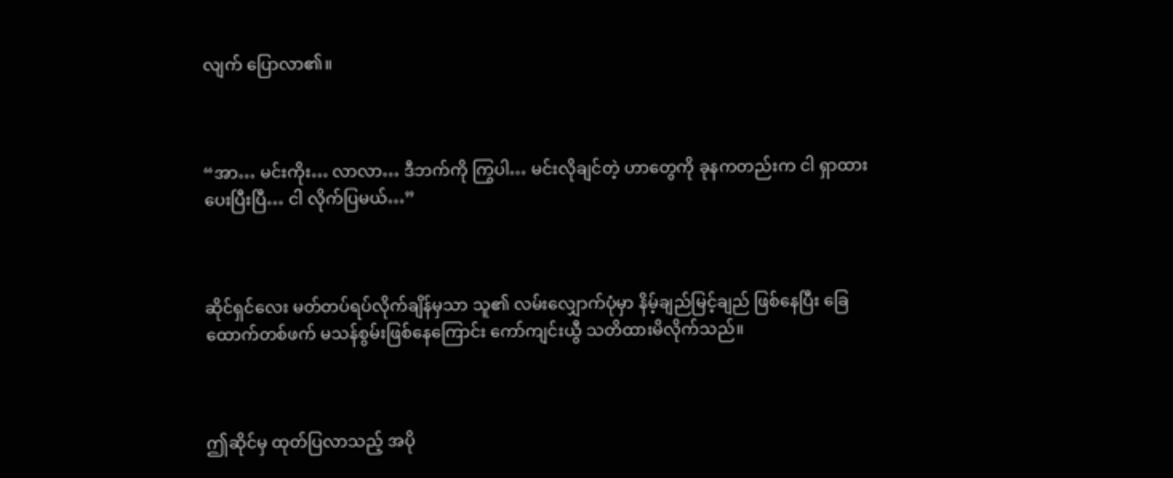လျက် ပြောလာ၏။



“အာ… မင်းကိုး… လာလာ… ဒီဘက်ကို ကြွပါ… မင်းလိုချင်တဲ့ ဟာတွေကို ခုနကတည်းက ငါ ရှာထားပေးပြီးပြီ… ငါ လိုက်ပြမယ်…”



ဆိုင်ရှင်လေး မတ်တပ်ရပ်လိုက်ချိန်မှသာ သူ၏ လမ်းလျှောက်ပုံမှာ နိမ့်ချည်မြင့်ချည် ဖြစ်နေပြီး ခြေထောက်တစ်ဖက် မသန်စွမ်းဖြစ်နေကြောင်း ကော်ကျင်းယွီ သတိထားမိလိုက်သည်။



ဤဆိုင်မှ ထုတ်ပြလာသည့် အပို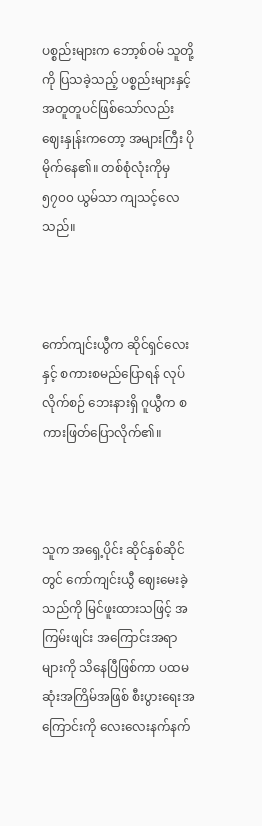ပစ္စည်းများက ဘော့စ်ဝမ် သူတို့ကို ပြသခဲ့သည့် ပစ္စည်းများနှင့် အတူတူပင်ဖြစ်သော်လည်း ဈေးနှုန်းကတော့ အများကြီး ပိုမိုက်နေ၏။ တစ်စုံလုံးကိုမှ ၅၇၀၀ ယွမ်သာ ကျသင့်လေသည်။



ကော်ကျင်းယွီက ဆိုင်ရှင်လေးနှင့် စကားစမည်ပြောရန် လုပ်လိုက်စဉ် ဘေးနားရှိ ဂူယွီက စကားဖြတ်ပြောလိုက်၏။



သူက အရှေ့ပိုင်း ဆိုင်နှစ်ဆိုင်တွင် ကော်ကျင်းယွီ ဈေးမေးခဲ့သည်ကို မြင်ဖူးထားသဖြင့် အကြမ်းဖျင်း အကြောင်းအရာများကို သိနေပြီဖြစ်ကာ ပထမဆုံးအကြိမ်အဖြစ် စီးပွားရေးအကြောင်းကို လေးလေးနက်နက်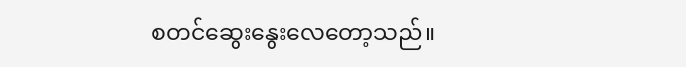စတင်ဆွေးနွေးလေတော့သည်။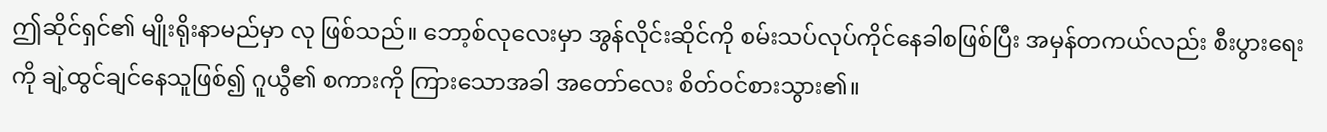ဤဆိုင်ရှင်၏ မျိုးရိုးနာမည်မှာ လု ဖြစ်သည်။ ဘော့စ်လုလေးမှာ အွန်လိုင်းဆိုင်ကို စမ်းသပ်လုပ်ကိုင်နေခါစဖြစ်ပြီး အမှန်တကယ်လည်း စီးပွားရေးကို ချဲ့ထွင်ချင်နေသူဖြစ်၍ ဂူယွီ၏ စကားကို ကြားသောအခါ အတော်လေး စိတ်ဝင်စားသွား၏။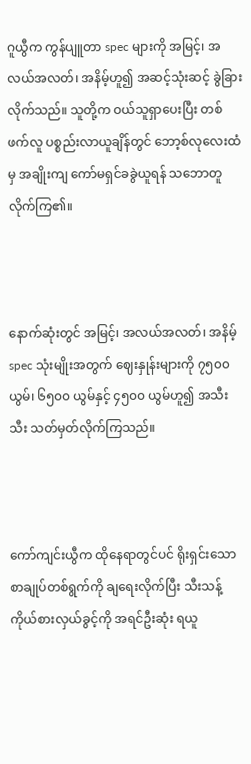ဂူယွီက ကွန်ပျူတာ spec များကို အမြင့်၊ အလယ်အလတ်၊ အနိမ့်ဟူ၍ အဆင့်သုံးဆင့် ခွဲခြားလိုက်သည်။ သူတို့က ဝယ်သူရှာပေးပြီး တစ်ဖက်လူ ပစ္စည်းလာယူချိန်တွင် ဘော့စ်လုလေးထံမှ အချိုးကျ ကော်မရှင်ခခွဲယူရန် သဘောတူလိုက်ကြ၏။



နောက်ဆုံးတွင် အမြင့်၊ အလယ်အလတ်၊ အနိမ့် spec သုံးမျိုးအတွက် ဈေးနှုန်းများကို ၇၅၀၀ ယွမ်၊ ၆၅၀၀ ယွမ်နှင့် ၄၅၀၀ ယွမ်ဟူ၍ အသီးသီး သတ်မှတ်လိုက်ကြသည်။



ကော်ကျင်းယွီက ထိုနေရာတွင်ပင် ရိုးရှင်းသော စာချုပ်တစ်ရွက်ကို ချရေးလိုက်ပြီး သီးသန့်ကိုယ်စားလှယ်ခွင့်ကို အရင်ဦးဆုံး ရယူ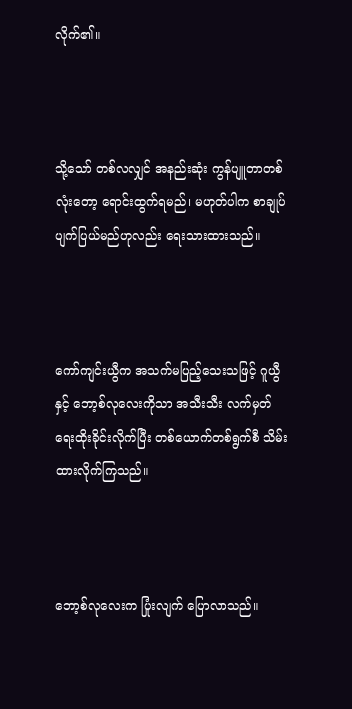လိုက်၏။



သို့သော် တစ်လလျှင် အနည်းဆုံး ကွန်ပျူတာတစ်လုံးတော့ ရောင်းထွက်ရမည်၊ မဟုတ်ပါက စာချုပ်ပျက်ပြယ်မည်ဟုလည်း ရေးသားထားသည်။



ကော်ကျင်းယွီက အသက်မပြည့်သေးသဖြင့် ဂူယွီနှင့် ဘော့စ်လုလေးကိုသာ အသီးသီး လက်မှတ်ရေးထိုးခိုင်းလိုက်ပြီး တစ်ယောက်တစ်ရွက်စီ သိမ်းထားလိုက်ကြသည်။



ဘော့စ်လုလေးက ပြုံးလျက် ပြောလာသည်။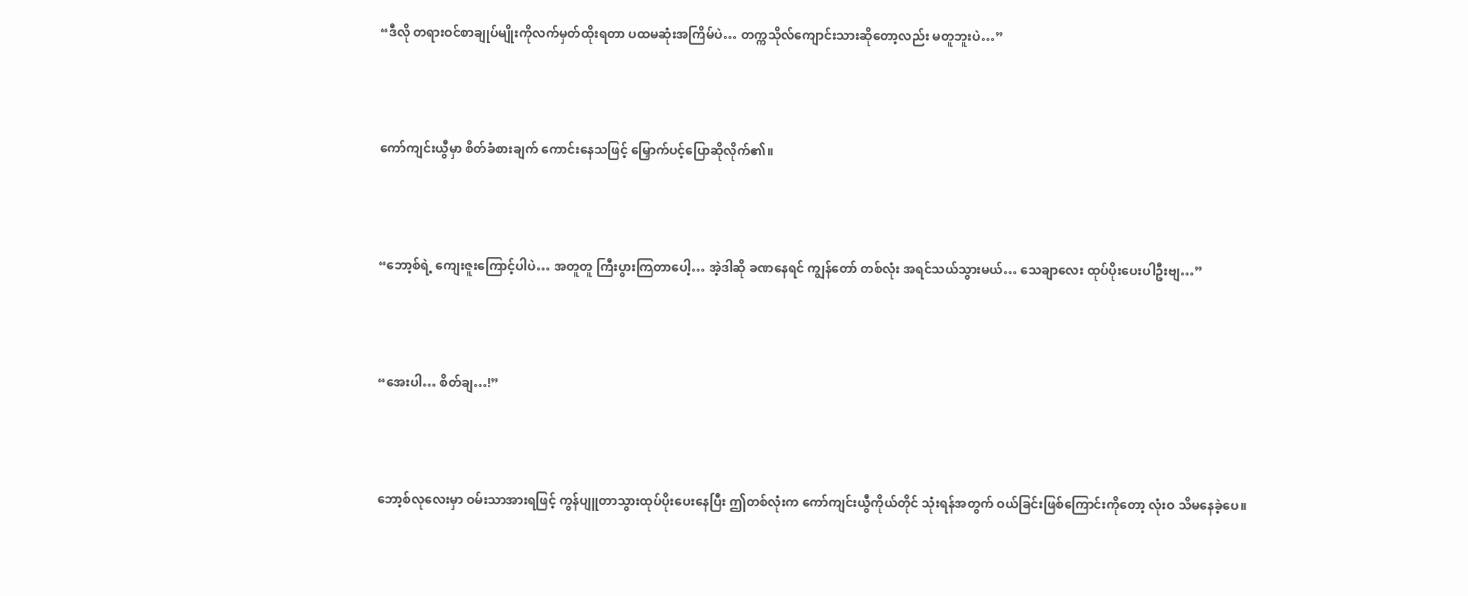“ဒီလို တရားဝင်စာချုပ်မျိုးကိုလက်မှတ်ထိုးရတာ ပထမဆုံးအကြိမ်ပဲ… တက္ကသိုလ်ကျောင်းသားဆိုတော့လည်း မတူဘူးပဲ…”



ကော်ကျင်းယွီမှာ စိတ်ခံစားချက် ကောင်းနေသဖြင့် မြှောက်ပင့်ပြောဆိုလိုက်၏။



“ဘော့စ်ရဲ့ ကျေးဇူးကြောင့်ပါပဲ… အတူတူ ကြီးပွားကြတာပေါ့… အဲ့ဒါဆို ခဏနေရင် ကျွန်တော် တစ်လုံး အရင်သယ်သွားမယ်… သေချာလေး ထုပ်ပိုးပေးပါဦးဗျ…”



“အေးပါ… စိတ်ချ…!”



ဘော့စ်လုလေးမှာ ဝမ်းသာအားရဖြင့် ကွန်ပျူတာသွားထုပ်ပိုးပေးနေပြီး ဤတစ်လုံးက ကော်ကျင်းယွီကိုယ်တိုင် သုံးရန်အတွက် ဝယ်ခြင်းဖြစ်ကြောင်းကိုတော့ လုံးဝ သိမနေခဲ့ပေ။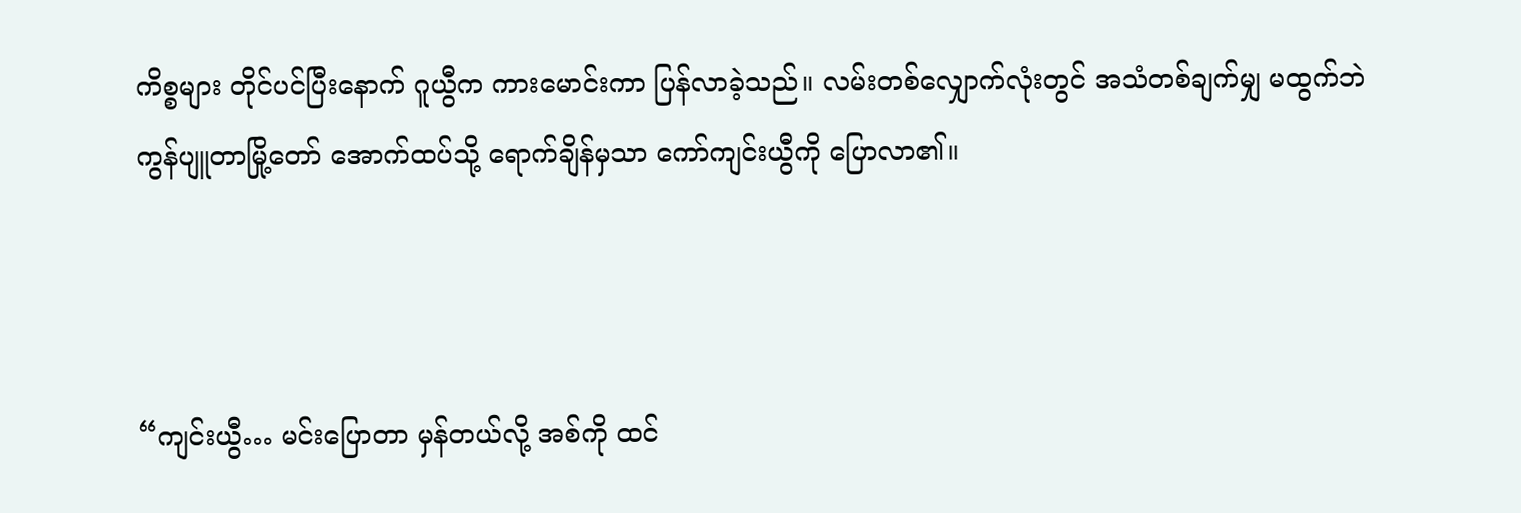ကိစ္စများ တိုင်ပင်ပြီးနောက် ဂူယွီက ကားမောင်းကာ ပြန်လာခဲ့သည်။ လမ်းတစ်လျှောက်လုံးတွင် အသံတစ်ချက်မျှ မထွက်ဘဲ ကွန်ပျူတာမြို့တော် အောက်ထပ်သို့ ရောက်ချိန်မှသာ ကော်ကျင်းယွီကို ပြောလာ၏။



“ကျင်းယွီ… မင်းပြောတာ မှန်တယ်လို့ အစ်ကို ထင်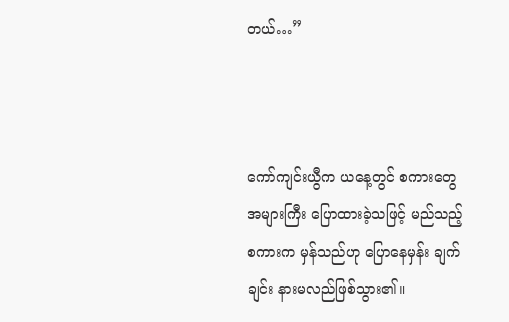တယ်…”



ကော်ကျင်းယွီက ယနေ့တွင် စကားတွေ အများကြီး ပြောထားခဲ့သဖြင့် မည်သည့်စကားက မှန်သည်ဟု ပြောနေမှန်း ချက်ချင်း နားမလည်ဖြစ်သွား၏။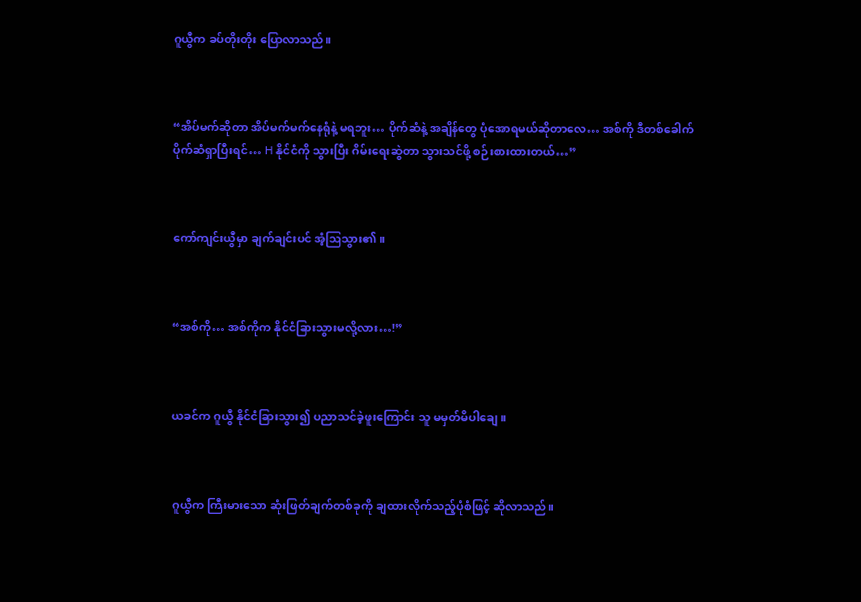ဂူယွီက ခပ်တိုးတိုး ပြောလာသည်။



“အိပ်မက်ဆိုတာ အိပ်မက်မက်နေရုံနဲ့ မရဘူး… ပိုက်ဆံနဲ့ အချိန်တွေ ပုံအောရမယ်ဆိုတာလေ… အစ်ကို ဒီတစ်ခေါက် ပိုက်ဆံရှာပြီးရင်… H နိုင်ငံကို သွားပြီး ဂိမ်းရေးဆွဲတာ သွားသင်ဖို့ စဉ်းစားထားတယ်…”



ကော်ကျင်းယွီမှာ ချက်ချင်းပင် အံ့ဩသွား၏။



“အစ်ကို… အစ်ကိုက နိုင်ငံခြားသွားမလို့လား…!”



ယခင်က ဂူယွီ နိုင်ငံခြားသွား၍ ပညာသင်ခဲ့ဖူးကြောင်း သူ မမှတ်မိပါချေ။



ဂူယွီက ကြီးမားသော ဆုံးဖြတ်ချက်တစ်ခုကို ချထားလိုက်သည့်ပုံစံဖြင့် ဆိုလာသည်။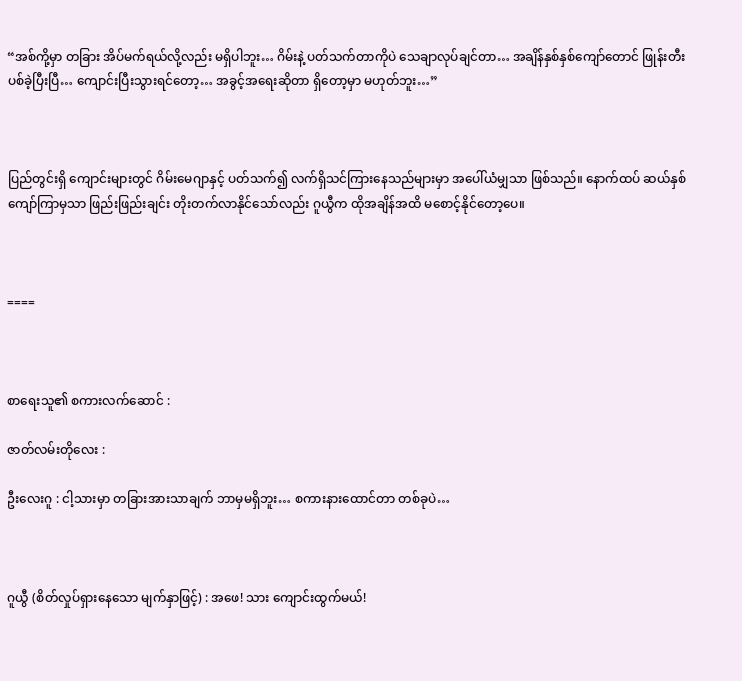“အစ်ကို့မှာ တခြား အိပ်မက်ရယ်လို့လည်း မရှိပါဘူး… ဂိမ်းနဲ့ ပတ်သက်တာကိုပဲ သေချာလုပ်ချင်တာ… အချိန်နှစ်နှစ်ကျော်တောင် ဖြုန်းတီးပစ်ခဲ့ပြီးပြီ… ကျောင်းပြီးသွားရင်တော့… အခွင့်အရေးဆိုတာ ရှိတော့မှာ မဟုတ်ဘူး…”



ပြည်တွင်းရှိ ကျောင်းများတွင် ဂိမ်းမေဂျာနှင့် ပတ်သက်၍ လက်ရှိသင်ကြားနေသည်များမှာ အပေါ်ယံမျှသာ ဖြစ်သည်။ နောက်ထပ် ဆယ်နှစ်ကျော်ကြာမှသာ ဖြည်းဖြည်းချင်း တိုးတက်လာနိုင်သော်လည်း ဂူယွီက ထိုအချိန်အထိ မစောင့်နိုင်တော့ပေ။



====



စာရေးသူ၏ စကားလက်ဆောင် :

ဇာတ်လမ်းတိုလေး :

ဦးလေးဂူ : ငါ့သားမှာ တခြားအားသာချက် ဘာမှမရှိဘူး… စကားနားထောင်တာ တစ်ခုပဲ…



ဂူယွီ (စိတ်လှုပ်ရှားနေသော မျက်နှာဖြင့်) : အဖေ! သား ကျောင်းထွက်မယ်!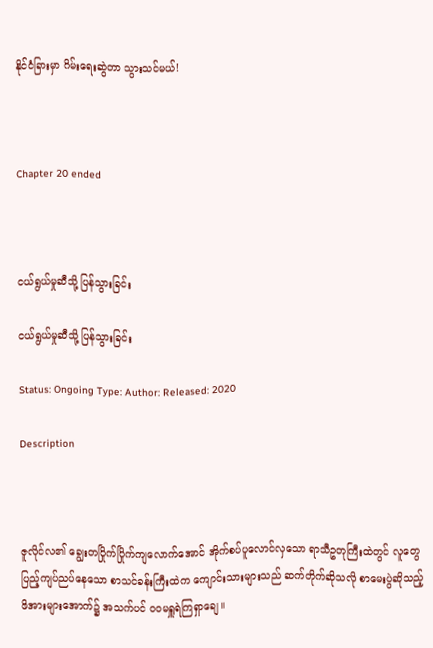နိုင်ငံခြားမှာ ဂိမ်းရေးဆွဲတာ သွားသင်မယ်!



Chapter 20 ended



ငယ်ရွယ်မှုဆီသို့ ပြန်သွားခြင်း

ငယ်ရွယ်မှုဆီသို့ ပြန်သွားခြင်း

Status: Ongoing Type: Author: Released: 2020

Description



ဇူလိုင်လ၏ ချွေးတပြိုက်ပြိုက်ကျလောက်အောင် အိုက်စပ်ပူလောင်လှသော ရာသီဥတုကြီးထဲတွင် လူတွေ ပြည့်ကျပ်ညပ်နေသော စာသင်ခန်းကြီးထဲက ကျောင်းသားများသည် ဆက်တိုက်ဆိုသလို စာမေးပွဲဆိုသည့် ဖိအားများအောက်၌ အသက်ပင် ဝဝမရှူရဲကြရှာချေ။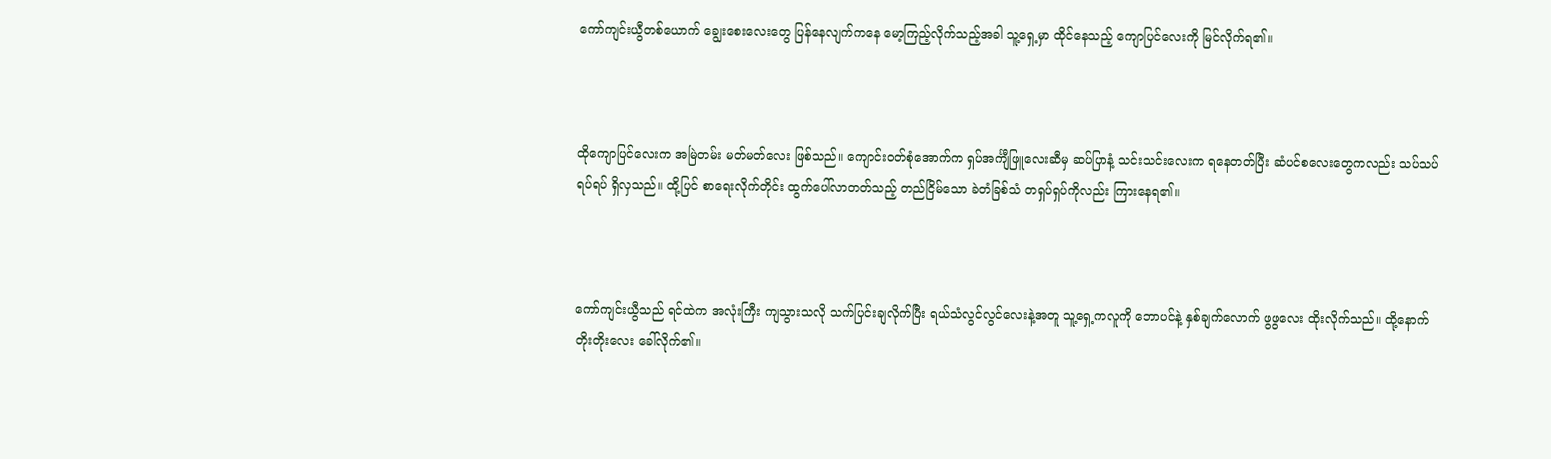ကော်ကျင်းယွီတစ်ယောက် ချွေးစေးလေးတွေ ပြန်နေလျက်ကနေ မော့ကြည့်လိုက်သည့်အခါ သူ့ရှေ့မှာ ထိုင်နေသည့် ကျောပြင်လေးကို မြင်လိုက်ရ၏။



ထိုကျောပြင်လေးက အမြဲတမ်း မတ်မတ်လေး ဖြစ်သည်။ ကျောင်းဝတ်စုံအောက်က ရှပ်အင်္ကျီဖြူလေးဆီမှ ဆပ်ပြာနံ့ သင်းသင်းလေးက ရနေတတ်ပြီး ဆံပင်စလေးတွေကလည်း သပ်သပ်ရပ်ရပ် ရှိလှသည်။ ထို့ပြင် စာရေးလိုက်တိုင်း ထွက်ပေါ်လာတတ်သည့် တည်ငြိမ်သော ခဲတံခြစ်သံ တရှပ်ရှပ်ကိုလည်း ကြားနေရ၏။



ကော်ကျင်းယွီသည် ရင်ထဲက အလုံးကြီး ကျသွားသလို သက်ပြင်းချလိုက်ပြီး ရယ်သံလွင်လွင်လေးနဲ့အတူ သူ့ရှေ့ကလူကို ဘောပင်နဲ့ နှစ်ချက်လောက် ဖွဖွလေး ထိုးလိုက်သည်။ ထို့နောက် တိုးတိုးလေး ခေါ်လိုက်၏။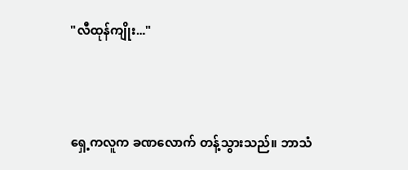"လီထုန်ကျိုး..."



ရှေ့ကလူက ခဏလောက် တန့်သွားသည်။ ဘာသံ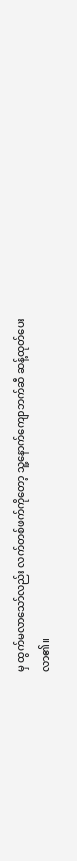မှ ထွက်မလာသော်လည်း လက်တစ်ဖက်ကိုတော့ သူ့နောက်ကျောဘက်ဆီ ဆန့်ထုတ်ပေးလာ၏။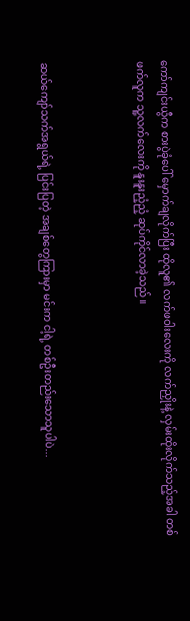ကော်ကျင်းယွီက စားပွဲခုံပေါ် မှောက်ချလိုက်ပြီး ထိုလူ၏ လက်ဖဝါးလေးကို လက်ညှိုးနဲ့ လှမ်းထိုးလိုက်သည့်အခါ တစ်ဖက်လူက သူ့လက်လေးကို နူးနူးညံ့ညံ့ ဆုပ်ကိုင်လာခဲ့သည်။



ဆယ်ကျော်သက်အရွယ်ရဲ့ ပြင်းပြတဲ့ အချစ်တွေကြားမှာ မင်းက ငါ့ရဲ့ တစ်ဦးတည်းသောသူပါပဲ...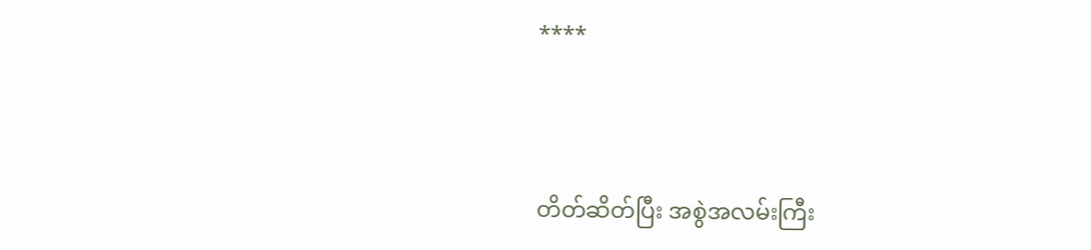****



တိတ်ဆိတ်ပြီး အစွဲအလမ်းကြီး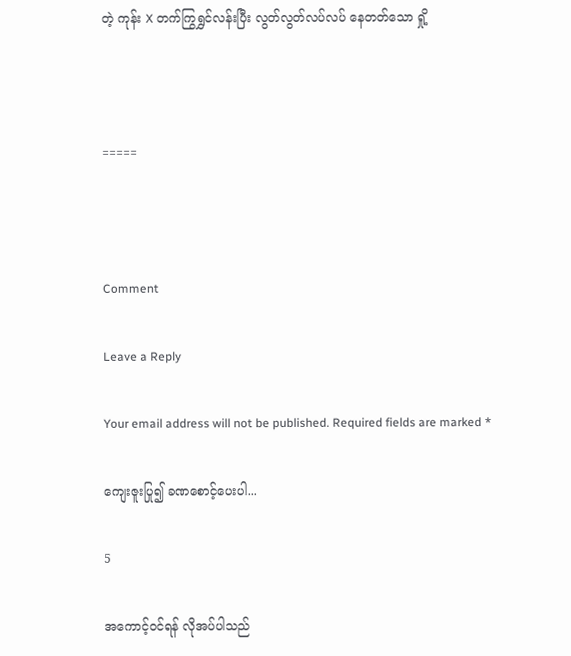တဲ့ ကုန်း X တက်ကြွရွှင်လန်းပြီး လွတ်လွတ်လပ်လပ် နေတတ်သော ရှို့



=====



Comment

Leave a Reply

Your email address will not be published. Required fields are marked *

ကျေးဇူးပြု၍ ခဏစောင့်ပေးပါ...

5

အကောင့်ဝင်ရန် လိုအပ်ပါသည်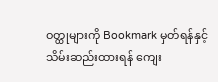ဝတ္ထုများကို Bookmark မှတ်ရန်နှင့် သိမ်းဆည်းထားရန် ကျေး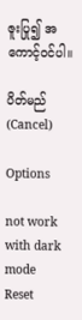ဇူးပြု၍ အကောင့်ဝင်ပါ။

ပိတ်မည် (Cancel)

Options

not work with dark mode
Reset